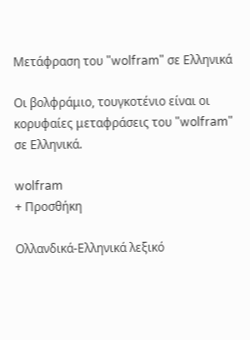Μετάφραση του "wolfram" σε Ελληνικά

Οι βολφράμιο, τουγκοτένιο είναι οι κορυφαίες μεταφράσεις του "wolfram" σε Ελληνικά.

wolfram
+ Προσθήκη

Ολλανδικά-Ελληνικά λεξικό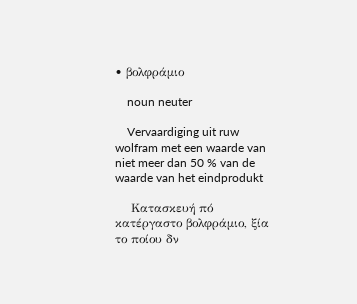• βολφράμιο

    noun neuter

    Vervaardiging uit ruw wolfram met een waarde van niet meer dan 50 % van de waarde van het eindprodukt

    Κατασκευή πό κατέργαστο βολφράμιο, ξία το ποίου δν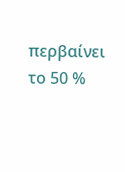περβαίνει το 50 %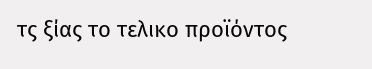τς ξίας το τελικο προϊόντος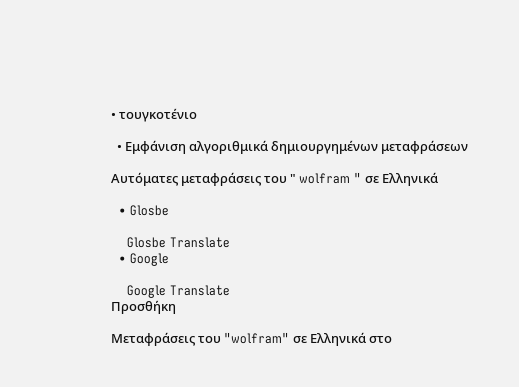• τουγκοτένιο

  • Εμφάνιση αλγοριθμικά δημιουργημένων μεταφράσεων

Αυτόματες μεταφράσεις του " wolfram " σε Ελληνικά

  • Glosbe

    Glosbe Translate
  • Google

    Google Translate
Προσθήκη

Μεταφράσεις του "wolfram" σε Ελληνικά στο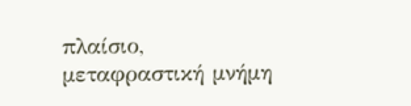πλαίσιο, μεταφραστική μνήμη